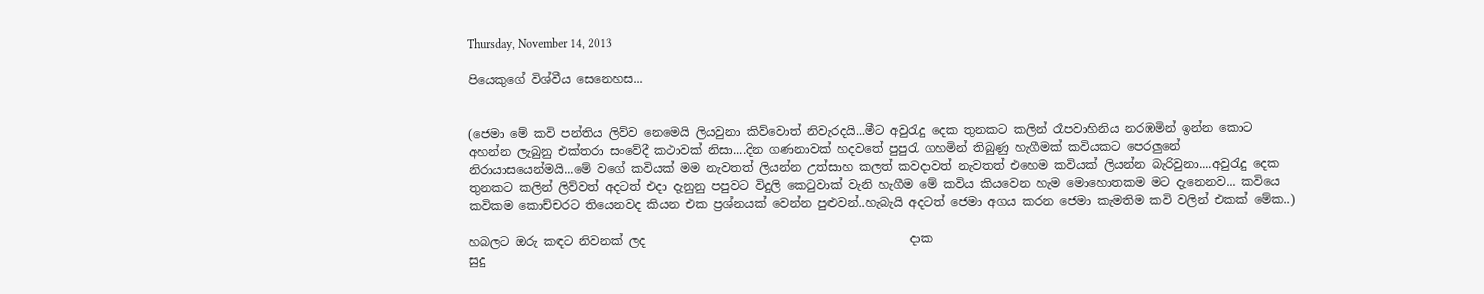Thursday, November 14, 2013

පියෙකුගේ විශ්වීය සෙනෙහස...


(ජෙමා මේ කවි පන්තිය ලිව්ව නෙමෙයි ලියවුනා කිව්වොත් නිවැරදයි...මීට අවුරැදු දෙක තුනකට කලින් රෑපවාහිනිය නරඹමින් ඉන්න කොට අහන්න ලැබුනු එක්තරා සංවේදී කථාවක් නිසා....දින ගණනාවක් හදවතේ පුපුරැ ගහමින් තිබුණු හැගීමක් කවියකට පෙරලුනේ නිරායාසයෙන්මයි...මේ වගේ කවියක් මම නැවතත් ලියන්න උත්සාහ කලත් කවදාවත් නැවතත් එහෙම කවියක් ලියන්න බැරිවුනා....අවුරැදු දෙක තුනකට කලින් ලිව්වත් අදටත් එදා දැනුනු පපුවට විදුලි කෙටුවාක් වැනි හැගීම මේ කවිය කියවෙන හැම මොහොතකම මට දැනෙනව... කවියෙ කවිකම කොච්චරට තියෙනවද කියන එක ප්‍රශ්නයක් වෙන්න පුළුවන්..හැබැයි අදටත් ජෙමා අගය කරන ජෙමා කැමතිම කවි වලින් එකක් මේක..)

හබලට ඔරු කඳට නිවනක් ලද                                            දාක
සුදු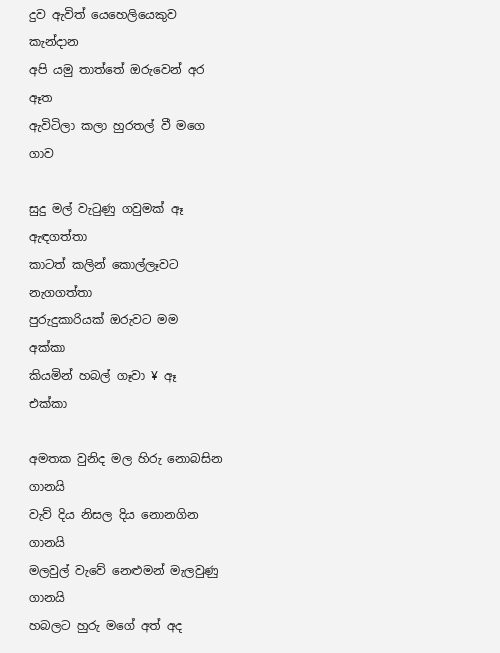දුව ඇවිත් යෙහෙලියෙකුව                                          කැන්දාන
අපි යමු තාත්තේ ඔරුවෙන් අර                                         ඈත
ඇවිටිලා කලා හුරතල් වී මගෙ                                            ගාව

සුදු මල් වැටුණු ගවුමක් ඈ                                    ඇඳගත්තා
කාටත් කලින් කොල්ලෑවට                                              නැගගත්තා
පුරුදුකාරියක් ඔරුවට මම                                                අක්කා
කියමින් හබල් ගෑවා ¥ ඈ                                                 එක්කා

අමතක වුනිද මල හිරු නොබසින                                      ගානයි
වැව් දිය නිසල දිය නොනගින                                   ගානයි
මලවුල් වැවේ නෙළුමන් මැලවුණු                                     ගානයි
හබලට හුරු මගේ අත් අද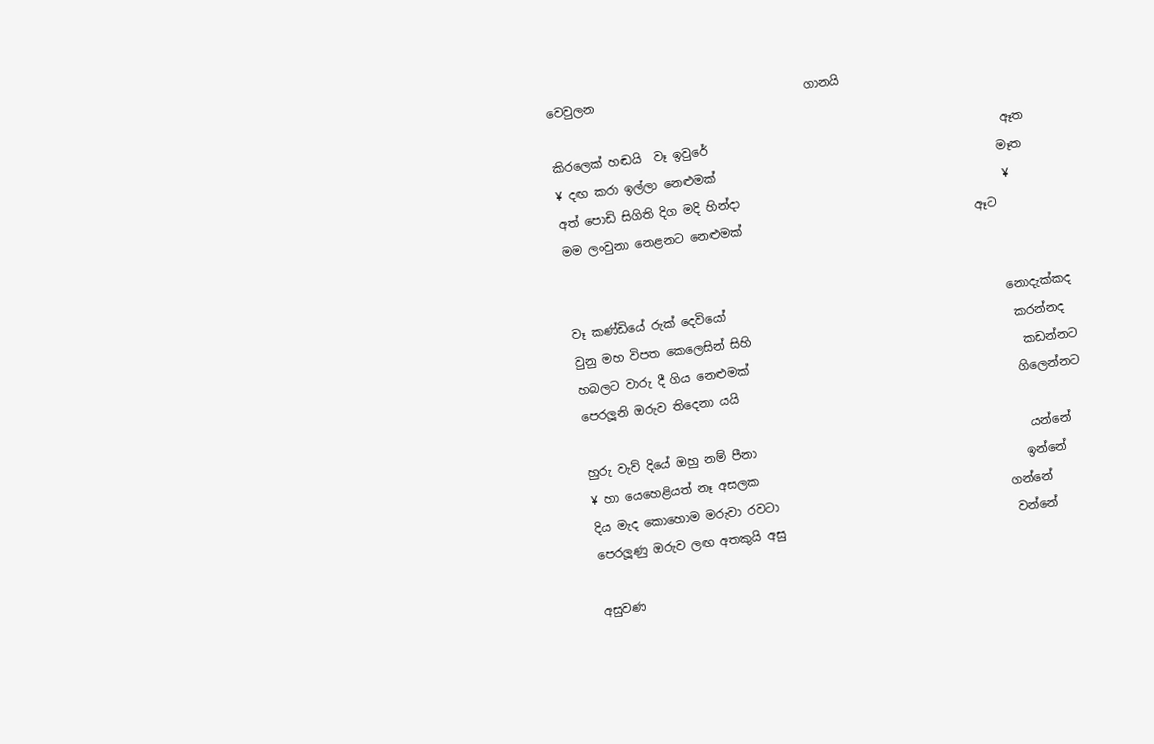වෙවුලන                                   ගානයි

කිරලෙක් හඬයි  වෑ ඉවුරේ                                                 ඈත
¥ දඟ කරා ඉල්ලා නෙළුමක්                                               මෑත
අත් පොඩි සිගිති දිග මදි හින්දා                                            ¥
මම ලංවුනා නෙළනට නෙළුමක්                                       ඈට


වෑ කණ්ඩියේ රුක් දෙවියෝ                                               නොදැක්කද
වුනු මහ විපත කෙලෙසින් සිහි                                            කරන්නද
හබලට වාරු දී ගිය නෙළුමක්                                              කඩන්නට
පෙරලූනි ඔරුව තිදෙනා යයි                                               ගිලෙන්නට

හුරු වැව් දියේ ඔහු නම් පීනා                                              යන්නේ
¥ හා යෙහෙළියත් නෑ අසලක                                             ඉන්නේ
දිය මැද කොහොම මරුවා රවටා                                       ගන්නේ
පෙරලූණු ඔරුව ලඟ අතකුයි අසු                                       වන්නේ

අසුවණ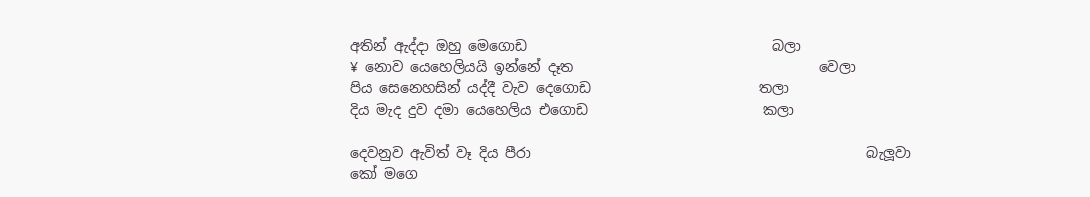අතින් ඇද්දා ඔහු මෙගොඩ                                   බලා
¥ නොව යෙහෙලියයි ඉන්නේ දෑත                                   වෙලා
පිය සෙනෙහසින් යද්දී වැව දෙගොඩ                        තලා
දිය මැද දුව දමා යෙහෙලිය එගොඩ                         කලා

දෙවනුව ඇවිත් වෑ දිය පීරා                                                බැලූවා
කෝ මගෙ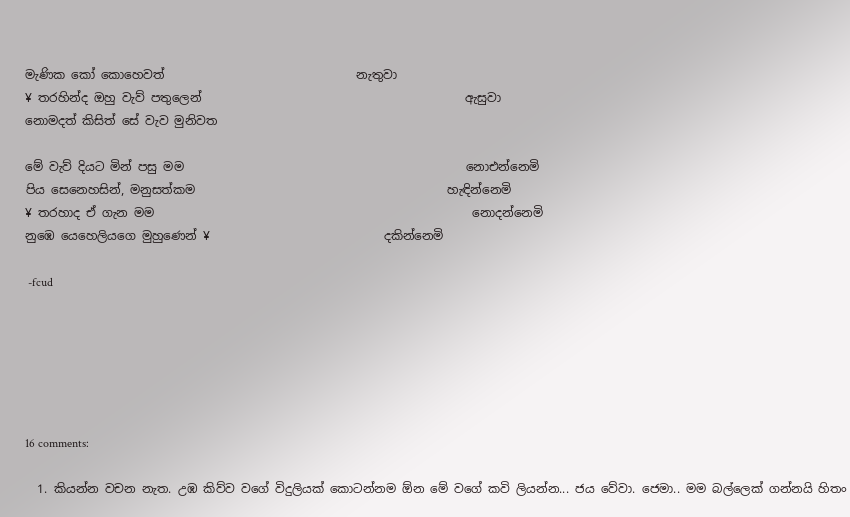මැණික කෝ කොහෙවත්                                නැතුවා
¥ තරහින්ද ඔහු වැව් පතුලෙන්                                            ඇසුවා
නොමදත් කිසිත් සේ වැව මුනිවත

මේ වැව් දියට මින් පසු මම                                               නොඑන්නෙමි
පිය සෙනෙහසින්, මනුසත්කම                                          හැඳින්නෙමි
¥ තරහාද ඒ ගැන මම                                                     නොදන්නෙමි
නුඹෙ යෙහෙලියගෙ මුහුණෙන් ¥                             දකින්නෙමි

 -fcud






16 comments:

  1. කියන්න වචන නැත. උඹ කිව්ව වගේ විදුලියක් කොටන්නම ඕන මේ වගේ කවි ලියන්න... ජය වේවා. ජෙමා.. මම බල්ලෙක් ගන්නයි හිතං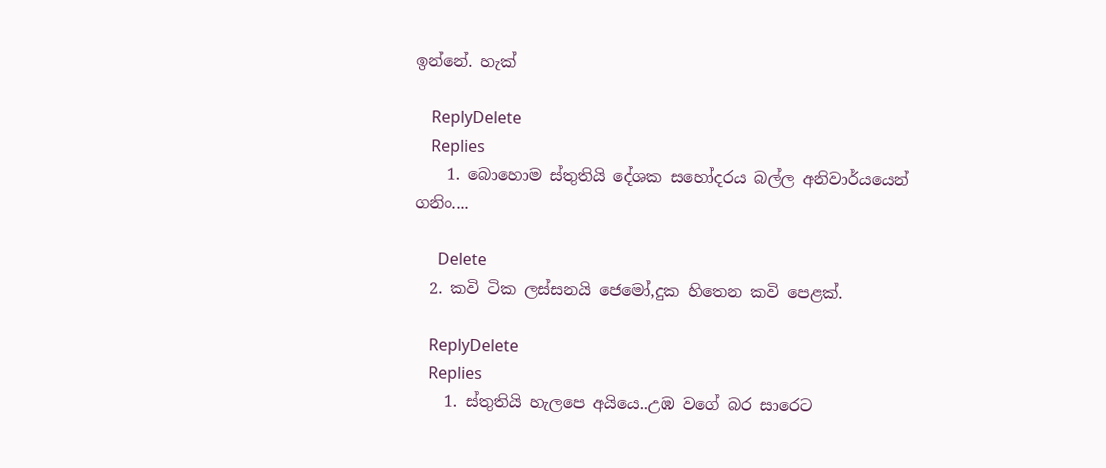ඉන්නේ. හැක්

    ReplyDelete
    Replies
    1. බොහොම ස්තුතියි දේශක සහෝදරය බල්ල අනිවාර්යයෙන් ගනිං....

      Delete
  2. කවි ටික ලස්සනයි ජෙමෝ,දුක හිතෙන කවි පෙළක්.

    ReplyDelete
    Replies
    1. ස්තුතියි හැලපෙ අයියෙ..උඹ වගේ බර සාරෙට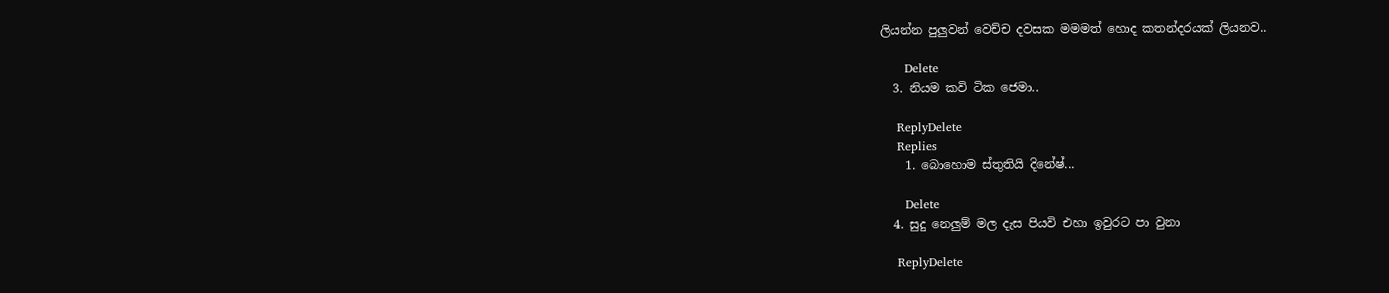ලියන්න පුලුවන් වෙච්ච දවසක මමමත් හොද කතන්දරයක් ලියනව..

      Delete
  3. නියම කවි ටික ජෙමා..

    ReplyDelete
    Replies
    1. බොහොම ස්තුතියි දිනේෂ්...

      Delete
  4. සුදු නෙලුම් මල දැස පියවි එහා ඉවුරට පා වුනා

    ReplyDelete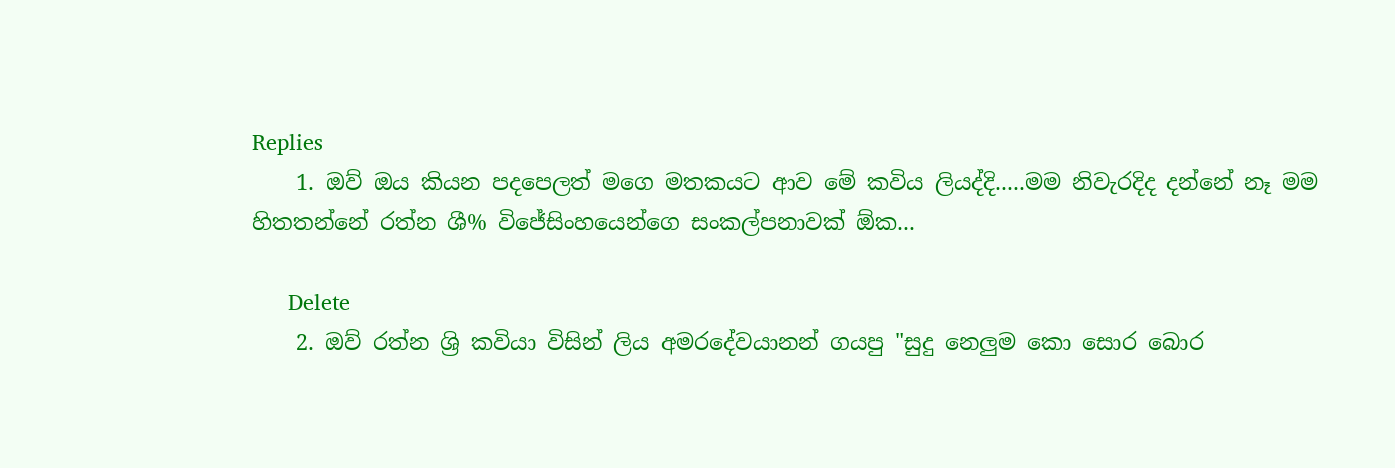Replies
    1. ඔව් ඔය කියන පදපෙලත් මගෙ මතකයට ආව මේ කවිය ලියද්දි.....මම නිවැරදිද දන්නේ නෑ මම හිතතන්නේ රත්න ශී% විජේසිංහයෙන්ගෙ සංකල්පනාවක් ඕක...

      Delete
    2. ඔව් රත්න ශ්‍රි කවියා විසින් ලිය අමරදේවයානන් ගයපු "සුදු නෙලුම කො සොර බොර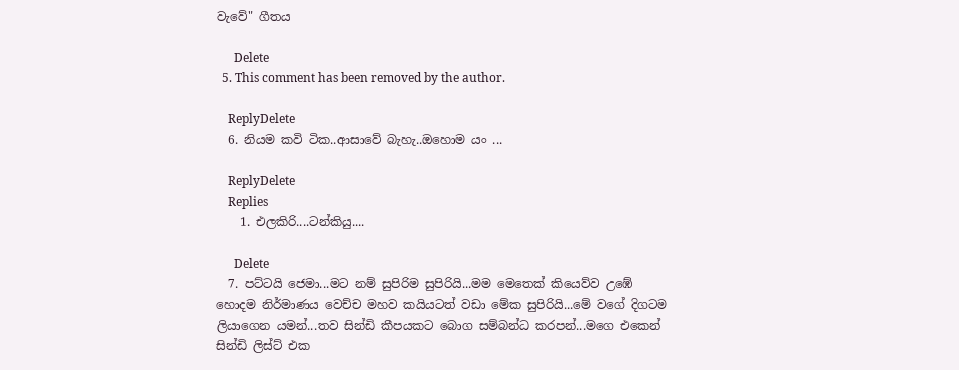වැවේ" ගීතය

      Delete
  5. This comment has been removed by the author.

    ReplyDelete
  6. නියම කවි ටික..ආසාවේ බැහැ..ඔහොම යං ...

    ReplyDelete
    Replies
    1. එලකිරි....ටන්කියු....

      Delete
  7. පට්ටයි ජෙමා...මට නම් සුපිරිම සුපිරියි...මම මෙතෙක් කියෙව්ව උඹේ හොදම නිර්මාණය වෙච්ච මහව කයියටත් වඩා මේක සුපිරියි...මේ වගේ දිගටම ලියාගෙන යමන්...තව සින්ඩි කීපයකට බොග සම්බන්ධ කරපන්...මගෙ එකෙන් සින්ඩි ලිස්ට් එක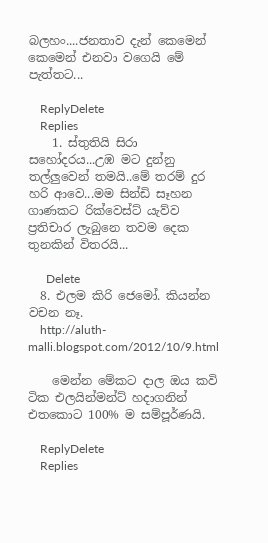බලහං....ජනතාව දැන් කෙමෙන් කෙමෙන් එනවා වගෙයි මේ පැත්තට...

    ReplyDelete
    Replies
    1. ස්තුතියි සිරා සහෝදරය...උඹ මට දුන්නු තල්ලුවෙන් තමයි..මේ තරම් දුර හරි ආවෙ...මම සින්ඩි සෑහන ගාණකට රික්වෙස්ට් යැව්ව ප්‍රතිචාර ලැබුනෙ තවම දෙක තුනකින් විතරයි...

      Delete
  8. එලම කිරි ජෙමෝ. කියන්න වචන නෑ.
    http://aluth-malli.blogspot.com/2012/10/9.html

    මෙන්න මේකට දාල ඔය කවි ටික එලයින්මන්ට් හදාගනින් එතකොට 100% ම සම්පූර්ණයි.

    ReplyDelete
    Replies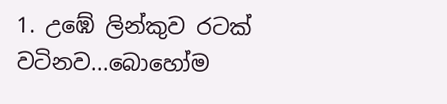1. උඹේ ලින්කුව රටක් වටිනව...බොහෝම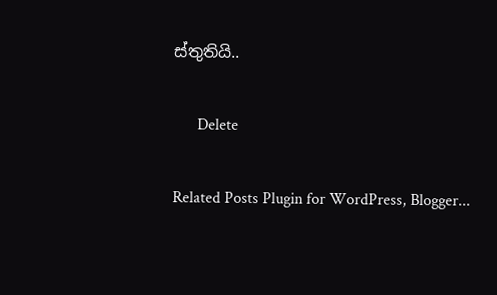ස්තුතියි..

      Delete

Related Posts Plugin for WordPress, Blogger...